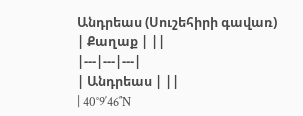Անդրեաս (Սուշեհիրի գավառ)
| Քաղաք | ||
|---|---|---|
| Անդրեաս | ||
| 40°9′46″N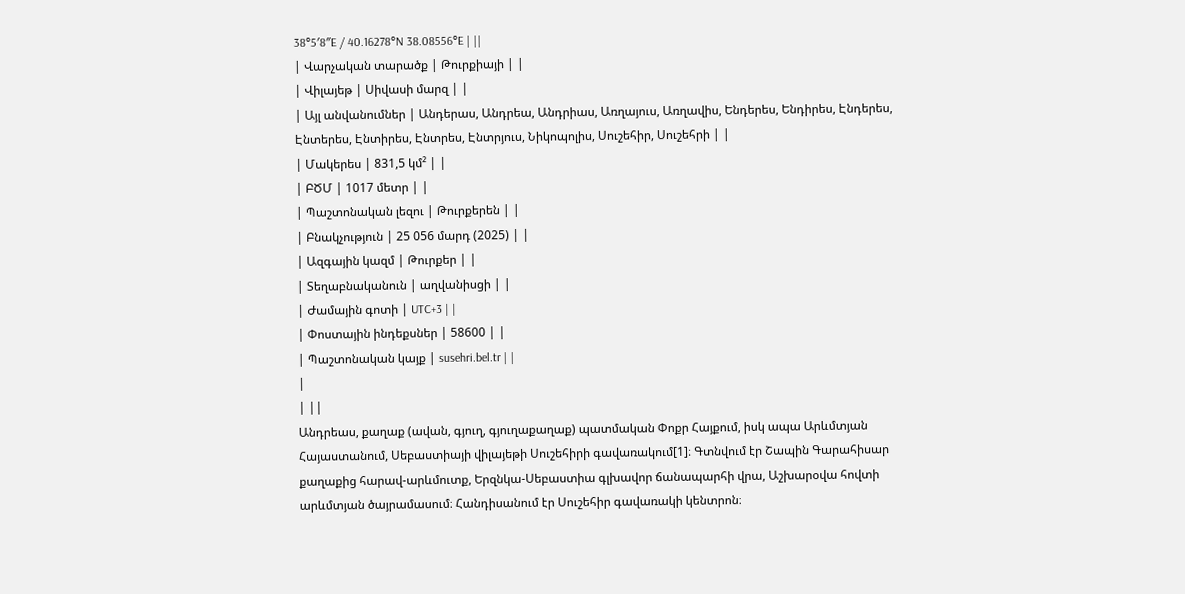38°5′8″E / 40.16278°N 38.08556°E | ||
| Վարչական տարածք | Թուրքիայի | |
| Վիլայեթ | Սիվասի մարզ | |
| Այլ անվանումներ | Անդերաս, Անդրեա, Անդրիաս, Առղայուս, Առղավիս, Ենդերես, Ենդիրես, Էնդերես, Էնտերես, Էնտիրես, Էնտրես, Էնտրյուս, Նիկոպոլիս, Սուշեհիր, Սուշեհրի | |
| Մակերես | 831,5 կմ² | |
| ԲԾՄ | 1017 մետր | |
| Պաշտոնական լեզու | Թուրքերեն | |
| Բնակչություն | 25 056 մարդ (2025) | |
| Ազգային կազմ | Թուրքեր | |
| Տեղաբնականուն | աղվանիսցի | |
| Ժամային գոտի | UTC+3 | |
| Փոստային ինդեքսներ | 58600 | |
| Պաշտոնական կայք | susehri.bel.tr | |
|
| ||
Անդրեաս, քաղաք (ավան, գյուղ, գյուղաքաղաք) պատմական Փոքր Հայքում, իսկ ապա Արևմտյան Հայաստանում, Սեբաստիայի վիլայեթի Սուշեհիրի գավառակում[1]։ Գտնվում էր Շապին Գարահիսար քաղաքից հարավ-արևմուտք, Երզնկա-Սեբաստիա գլխավոր ճանապարհի վրա, Աշխարօվա հովտի արևմտյան ծայրամասում։ Հանդիսանում էր Սուշեհիր գավառակի կենտրոն։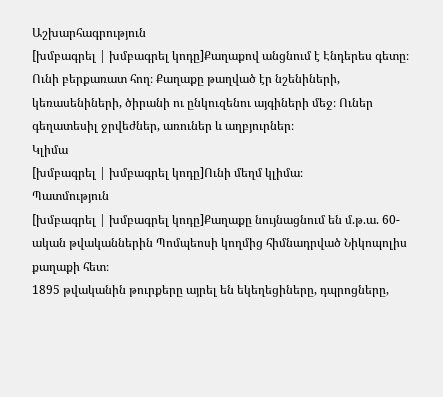Աշխարհագրություն
[խմբագրել | խմբագրել կոդը]Քաղաքով անցնում է Էնդերես գետը։ Ունի բերքառատ հող։ Քաղաքը թաղված էր նշենիների, կեռասենիների, ծիրանի ու ընկուզենու այգիների մեջ։ Ուներ գեղատեսիլ ջրվեժներ, առուներ և աղբյուրներ։
Կլիմա
[խմբագրել | խմբագրել կոդը]Ունի մեղմ կլիմա։
Պատմություն
[խմբագրել | խմբագրել կոդը]Քաղաքը նույնացնում են մ.թ.ա. 60-ական թվականներին Պոմպեոսի կողմից հիմնադրված Նիկոպոլիս քաղաքի հետ։
1895 թվականին թուրքերը այրել են եկեղեցիները, դպրոցները,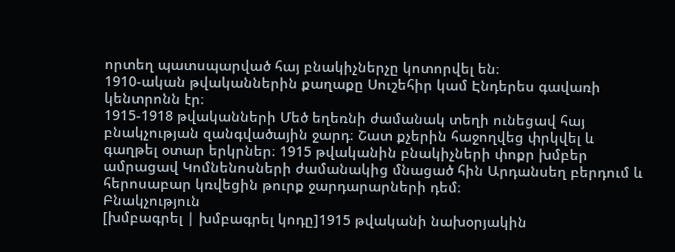որտեղ պատսպարված հայ բնակիչներչը կոտորվել են։
1910-ական թվականներին քաղաքը Սուշեհիր կամ Էնդերես գավառի կենտրոնն էր։
1915-1918 թվականների Մեծ եղեռնի ժամանակ տեղի ունեցավ հայ բնակչության զանգվածային ջարդ։ Շատ քչերին հաջողվեց փրկվել և գաղթել օտար երկրներ։ 1915 թվականին բնակիչների փոքր խմբեր ամրացավ Կոմնենոսների ժամանակից մնացած հին Արդանսեղ բերդում և հերոսաբար կռվեցին թուրք ջարդարարների դեմ։
Բնակչություն
[խմբագրել | խմբագրել կոդը]1915 թվականի նախօրյակին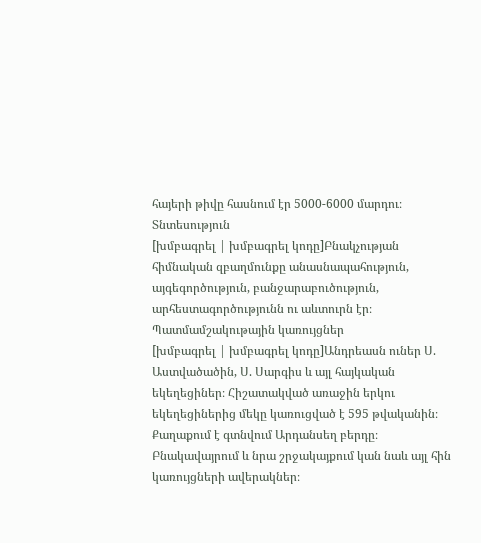հայերի թիվը հասնում էր 5000-6000 մարդու։
Տնտեսություն
[խմբագրել | խմբագրել կոդը]Բնակչության հիմնական զբաղմունքը անասնապահություն, այգեգործություն, բանջարաբուծություն, արհեստագործությունն ու աևտուրն էր։
Պատմամշակութային կառույցներ
[խմբագրել | խմբագրել կոդը]Անդրեասն ուներ Ս. Աստվածածին, Ս. Սարգիս և այլ հայկական եկեղեցիներ։ Հիշատակված առաջին երկու եկեղեցիներից մեկը կառուցված է 595 թվականին։ Քաղաքում է գտնվում Արդանսեղ բերդը։ Բնակավայրում և նրա շրջակայքում կան նաև այլ հին կառույցների ավերակներ։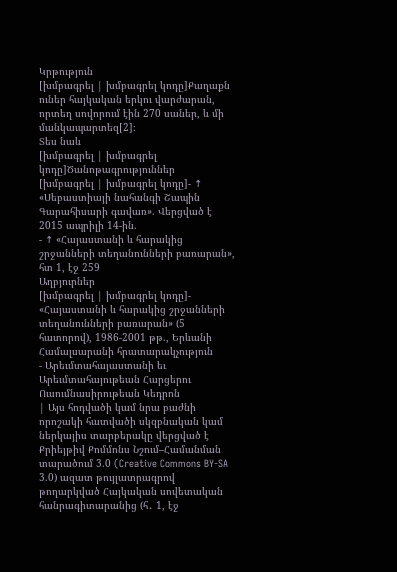Կրթություն
[խմբագրել | խմբագրել կոդը]Քաղաքն ուներ հայկական երկու վարժարան, որտեղ սովորում էին 270 սաներ, և մի մանկապարտեզ[2]։
Տես նաև
[խմբագրել | խմբագրել կոդը]Ծանոթագրություններ
[խմբագրել | խմբագրել կոդը]- ↑ «Սեբաստիայի նահանգի Շապին Գարահիսարի գավառ». Վերցված է 2015 ապրիլի 14-ին.
- ↑ «Հայաստանի և հարակից շրջանների տեղանունների բառարան», հտ 1, էջ 259
Աղբյուրներ
[խմբագրել | խմբագրել կոդը]- «Հայաստանի և հարակից շրջանների տեղանունների բառարան» (5 հատորով), 1986-2001 թթ., Երևանի Համալսարանի հրատարակչություն
- Արեւմտահայաստանի եւ Արեւմտահայութեան Հարցերու Ուսումնասիրութեան Կեդրոն
| Այս հոդվածի կամ նրա բաժնի որոշակի հատվածի սկզբնական կամ ներկայիս տարբերակը վերցված է Քրիեյթիվ Քոմմոնս Նշում–Համանման տարածում 3.0 (Creative Commons BY-SA 3.0) ազատ թույլատրագրով թողարկված Հայկական սովետական հանրագիտարանից (հ․ 1, էջ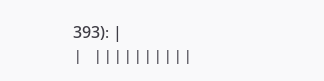393)։ |
| ||||||||||